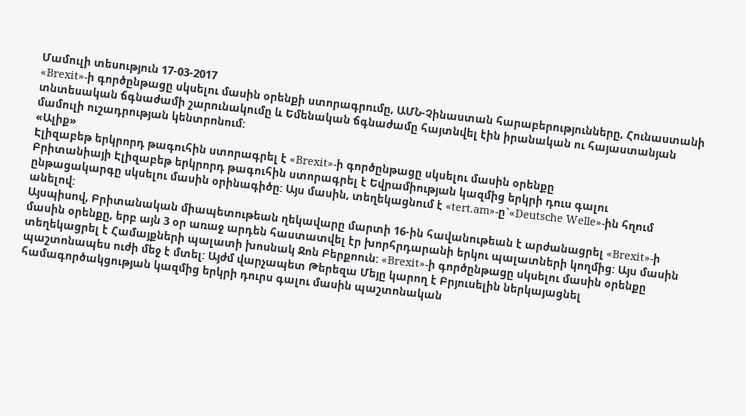Մամուլի տեսություն 17-03-2017
«Brexit»-ի գործընթացը սկսելու մասին օրենքի ստորագրումը, ԱՄՆ-Չինաստան հարաբերությունները, Հունաստանի տնտեսական ճգնաժամի շարունակումը և Եմենական ճգնաժամը հայտնվել էին իրանական ու հայաստանյան մամուլի ուշադրության կենտրոնում:
«Ալիք»
Էլիզաբեթ երկրորդ թագուհին ստորագրել է «Brexit»-ի գործընթացը սկսելու մասին օրենքը
Բրիտանիայի Էլիզաբեթ երկրորդ թագուհին ստորագրել է Եվրամիության կազմից երկրի դուս գալու ընթացակարգը սկսելու մասին օրինագիծը: Այս մասին, տեղեկացնում է «tert.am»-ը`«Deutsche Welle»-ին հղում անելով:
Այսպիսով, Բրիտանական միապետութեան ղեկավարը մարտի 16-ին հավանութեան է արժանացրել «Brexit»-ի մասին օրենքը, երբ այն 3 օր առաջ արդեն հաստատվել էր խորհրդարանի երկու պալատների կողմից: Այս մասին տեղեկացրել է Համայքների պալատի խոսնակ Ջոն Բերքոուն: «Brexit»-ի գործընթացը սկսելու մասին օրենքը պաշտոնապես ուժի մեջ է մտել: Այժմ վարչապետ Թերեզա Մեյը կարող է Բրյուսելին ներկայացնել համագործակցության կազմից երկրի դուրս գալու մասին պաշտոնական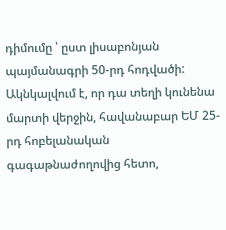դիմումը ՝ ըստ լիսաբոնյան պայմանագրի 50-րդ հոդվածի: Ակնկալվում է, որ դա տեղի կունենա մարտի վերջին, հավանաբար ԵՄ 25-րդ հոբելանական գագաթնաժողովից հետո,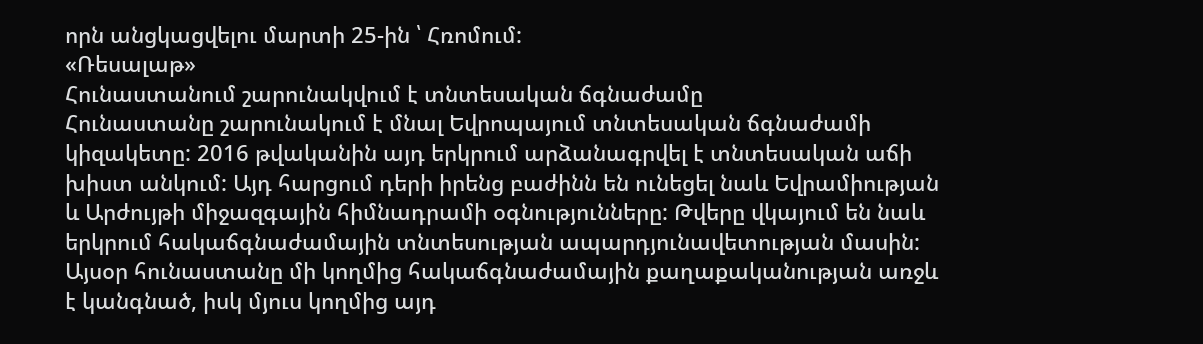որն անցկացվելու մարտի 25-ին ՝ Հռոմում:
«Ռեսալաթ»
Հունաստանում շարունակվում է տնտեսական ճգնաժամը
Հունաստանը շարունակում է մնալ Եվրոպայում տնտեսական ճգնաժամի կիզակետը: 2016 թվականին այդ երկրում արձանագրվել է տնտեսական աճի խիստ անկում: Այդ հարցում դերի իրենց բաժինն են ունեցել նաև Եվրամիության և Արժույթի միջազգային հիմնադրամի օգնությունները: Թվերը վկայում են նաև երկրում հակաճգնաժամային տնտեսության ապարդյունավետության մասին: Այսօր հունաստանը մի կողմից հակաճգնաժամային քաղաքականության առջև է կանգնած, իսկ մյուս կողմից այդ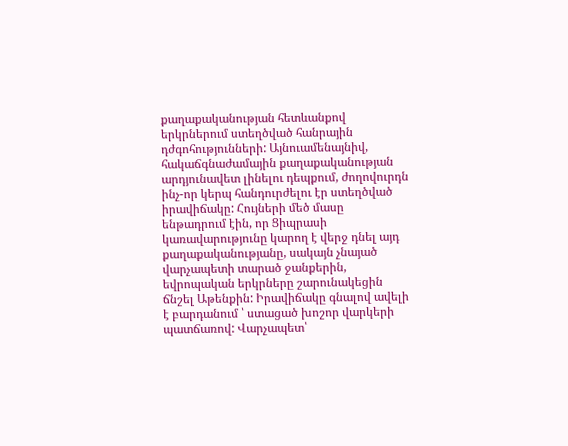քաղաքականության հետևանքով երկրներում ստեղծված հանրային դժգոհությունների: Այնուամենայնիվ, հակաճգնաժամային քաղաքականության արդյունավետ լինելու դեպքում, ժողովուրդն ինչ-որ կերպ հանդուրժելու էր ստեղծված իրավիճակը: Հույների մեծ մասը ենթադրում էին, որ Ցիպրասի կառավարությունը կարող է վերջ դնել այդ քաղաքականությանը, սակայն չնայած վարչապետի տարած ջանքերին, եվրոպական երկրները շարունակեցին ճնշել Աթենքին: Իրավիճակը գնալով ավելի է բարդանում ՝ ստացած խոշոր վարկերի պատճառով: Վարչապետ՝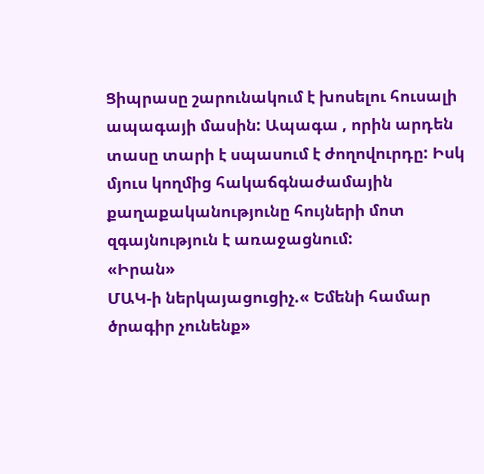Ցիպրասը շարունակում է խոսելու հուսալի ապագայի մասին: Ապագա , որին արդեն տասը տարի է սպասում է ժողովուրդը: Իսկ մյուս կողմից հակաճգնաժամային քաղաքականությունը հույների մոտ զգայնություն է առաջացնում:
«Իրան»
ՄԱԿ-ի ներկայացուցիչ.« Եմենի համար ծրագիր չունենք»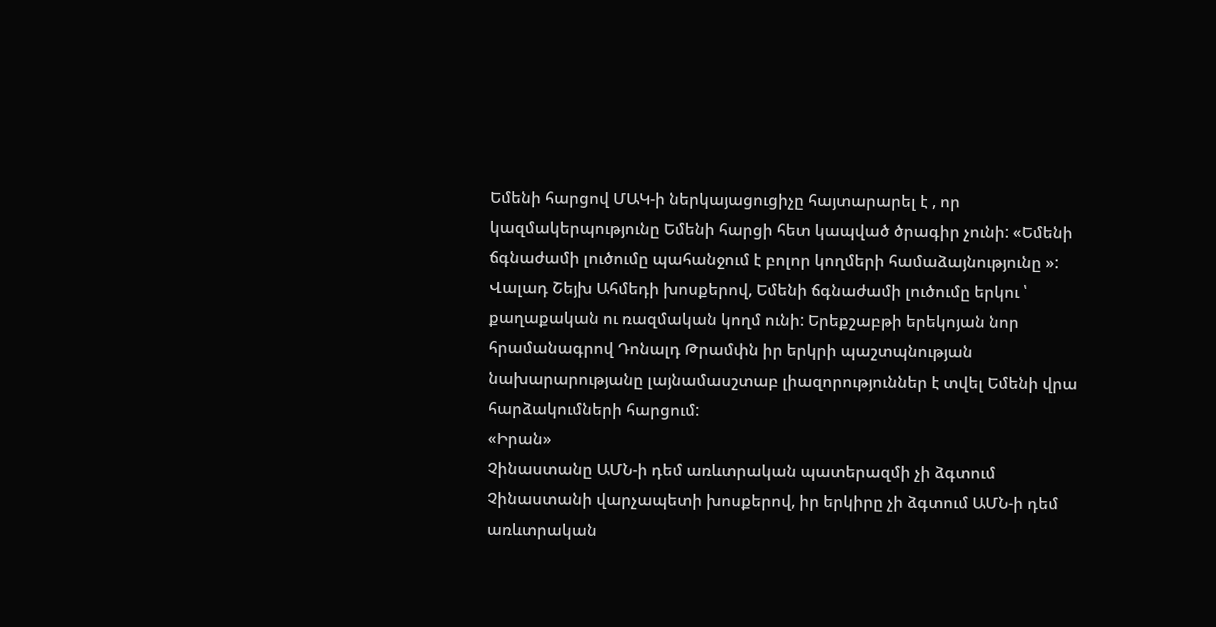Եմենի հարցով ՄԱԿ-ի ներկայացուցիչը հայտարարել է , որ կազմակերպությունը Եմենի հարցի հետ կապված ծրագիր չունի: «Եմենի ճգնաժամի լուծումը պահանջում է բոլոր կողմերի համաձայնությունը »: Վալադ Շեյխ Ահմեդի խոսքերով, Եմենի ճգնաժամի լուծումը երկու ՝ քաղաքական ու ռազմական կողմ ունի: Երեքշաբթի երեկոյան նոր հրամանագրով Դոնալդ Թրամփն իր երկրի պաշտպնության նախարարությանը լայնամասշտաբ լիազորություններ է տվել Եմենի վրա հարձակումների հարցում:
«Իրան»
Չինաստանը ԱՄՆ-ի դեմ առևտրական պատերազմի չի ձգտում
Չինաստանի վարչապետի խոսքերով, իր երկիրը չի ձգտում ԱՄՆ-ի դեմ առևտրական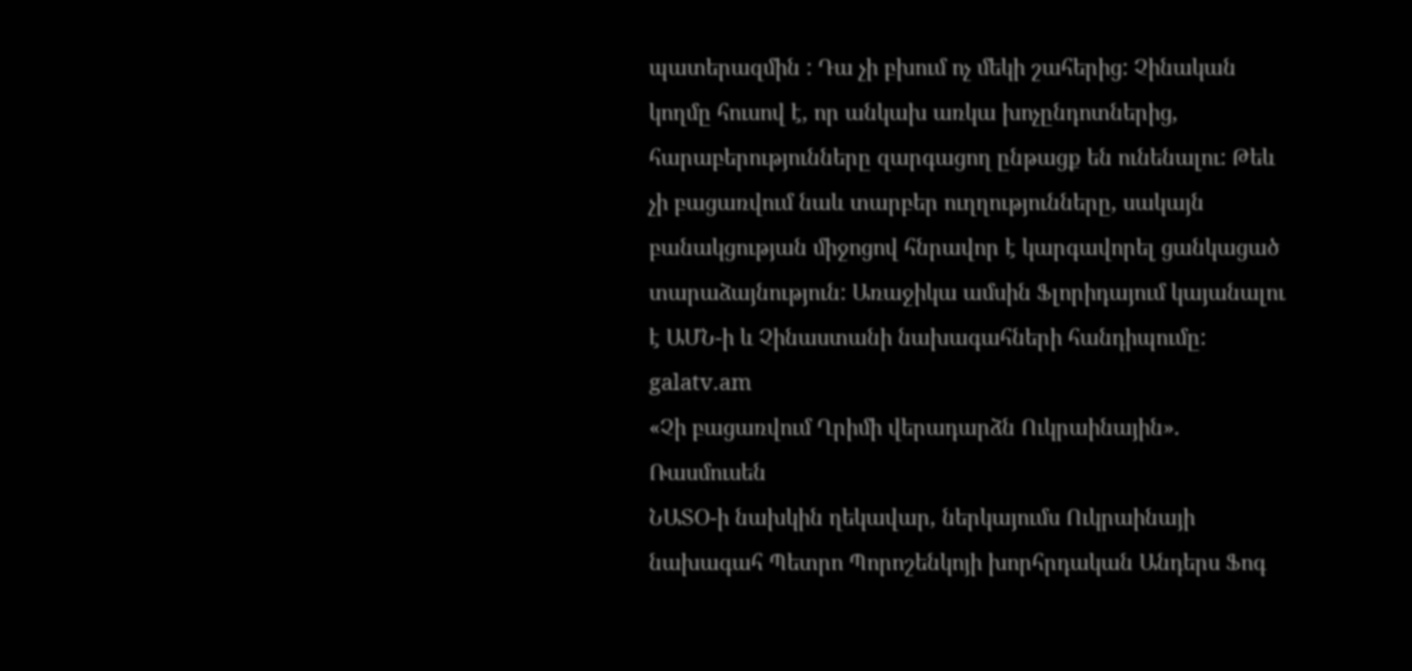պատերազմին : Դա չի բխում ոչ մեկի շահերից: Չինական կողմը հուսով է, որ անկախ առկա խոչընդոտներից, հարաբերությունները զարգացող ընթացք են ունենալու: Թեև չի բացառվում նաև տարբեր ուղղությունները, սակայն բանակցության միջոցով հնրավոր է կարգավորել ցանկացած տարաձայնություն: Առաջիկա ամսին Ֆլորիդայում կայանալու է ԱՄՆ-ի և Չինաստանի նախագահների հանդիպումը:
galatv.am
«Չի բացառվում Ղրիմի վերադարձն Ուկրաինային». Ռասմուսեն
ՆԱՏՕ-ի նախկին ղեկավար, ներկայումս Ուկրաինայի նախագահ Պետրո Պորոշենկոյի խորհրդական Անդերս Ֆոգ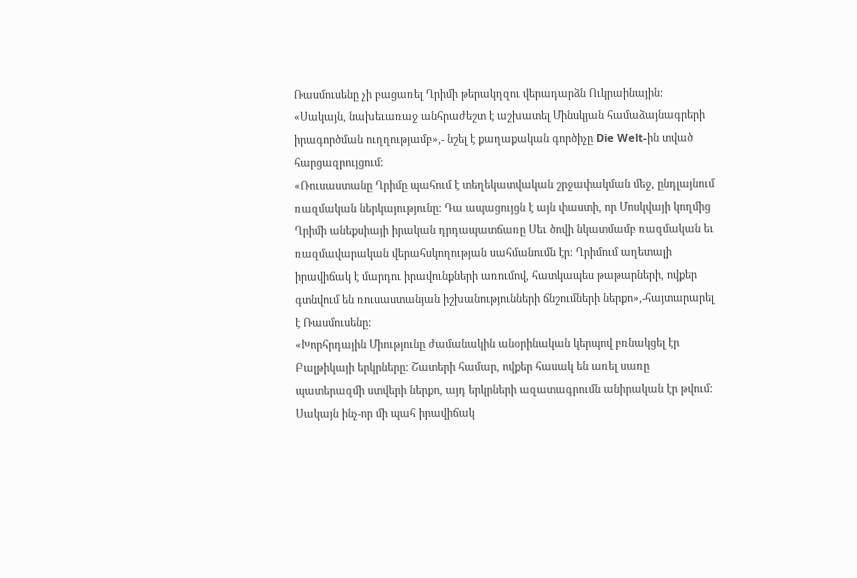Ռասմուսենը չի բացառել Ղրիմի թերակղզու վերադարձն Ուկրաինային: «Սակայն, նախեւառաջ անհրաժեշտ է աշխատել Մինսկյան համաձայնագրերի իրագործման ուղղությամբ»,- նշել է քաղաքական գործիչը Die Welt-ին տված հարցազրույցում:
«Ռուսաստանը Ղրիմը պահում է տեղեկատվական շրջափակման մեջ, ընդլայնում ռազմական ներկայությունը: Դա ապացույցն է այն փաստի, որ Մոսկվայի կողմից Ղրիմի անեքսիայի իրական դրդապատճառը Սեւ ծովի նկատմամբ ռազմական եւ ռազմավարական վերահսկողության սահմանումն էր: Ղրիմում աղետալի իրավիճակ է մարդու իրավունքների առումով, հատկապես թաթարների, ովքեր գտնվում են ռուսաստանյան իշխանությունների ճնշումների ներքո»,-հայտարարել է Ռասմուսենը:
«Խորհրդային Միությունը ժամանակին անօրինական կերպով բռնակցել էր Բալթիկայի երկրները: Շատերի համար, ովքեր հասակ են առել սառը պատերազմի ստվերի ներքո, այդ երկրների ազատագրումն անիրական էր թվում: Սակայն ինչ-որ մի պահ իրավիճակ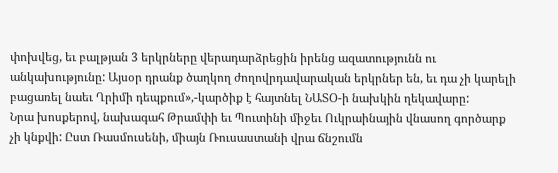փոխվեց, եւ բալթյան 3 երկրները վերադարձրեցին իրենց ազատությունն ու անկախությունը: Այսօր դրանք ծաղկող ժողովրդավարական երկրներ են, եւ դա չի կարելի բացառել նաեւ Ղրիմի դեպքում»,-կարծիք է հայտնել ՆԱՏՕ-ի նախկին ղեկավարը:
Նրա խոսքերով, նախագահ Թրամփի եւ Պուտինի միջեւ Ուկրաինային վնասող գործարք չի կնքվի: Ըստ Ռասմուսենի, միայն Ռուսաստանի վրա ճնշումն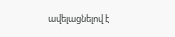ավելացնելով է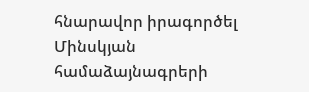հնարավոր իրագործել Մինսկյան համաձայնագրերի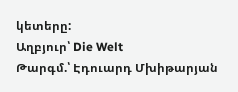կետերը:
Աղբյուր՝ Die Welt
Թարգմ.՝ Էդուարդ Մխիթարյան